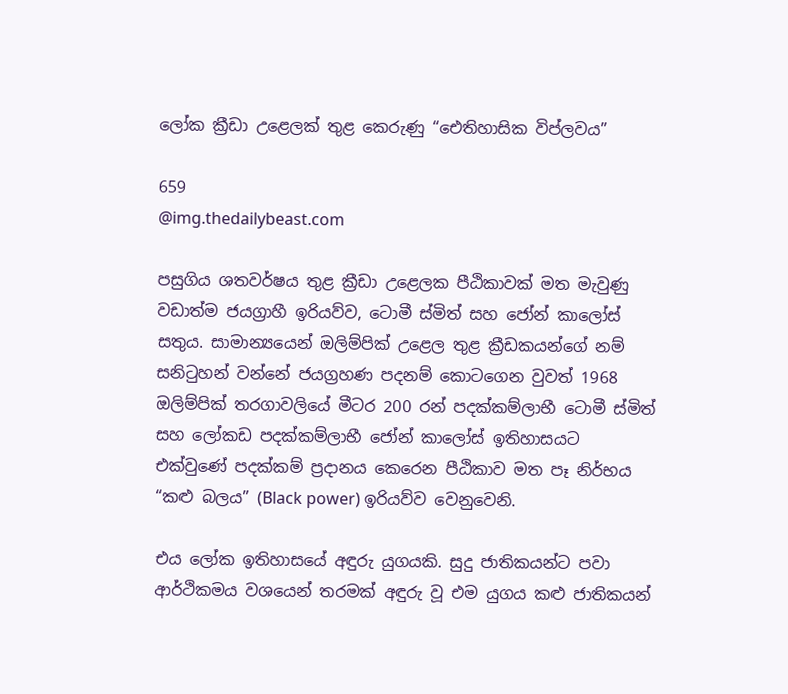ලෝක ක්‍රීඩා උළෙලක් තුළ කෙරුණු “ඓතිහාසික විප්ලවය”

659
@img.thedailybeast.com

පසුගිය ශතවර්ෂය තුළ ක්‍රීඩා උළෙලක පීඨිකාවක් මත මැවුණු වඩාත්ම ජයග්‍රාහී ඉරියව්ව, ටොමී ස්මිත් සහ ජෝන් කාලෝස් සතුය. සාමාන්‍යයෙන් ඔලිම්පික් උළෙල තුළ ක්‍රීඩකයන්ගේ නම් සනිටුහන් වන්නේ ජයග්‍රහණ පදනම් කොටගෙන වුවත් 1968 ඔලිම්පික් තරගාවලියේ මීටර 200 රන් පදක්කම්ලාභී ටොමී ස්මිත් සහ ලෝකඩ පදක්කම්ලාභී ජෝන් කාලෝස් ඉතිහාසයට එක්වුණේ පදක්කම් ප්‍රදානය කෙරෙන පීඨිකාව මත පෑ නිර්භය “කළු බලය” (Black power) ඉරියව්ව වෙනුවෙනි.

එය ලෝක ඉතිහාසයේ අඳුරු යුගයකි. සුදු ජාතිකයන්ට පවා ආර්ථිකමය වශයෙන් තරමක් අඳුරු වූ එම යුගය කළු ජාතිකයන්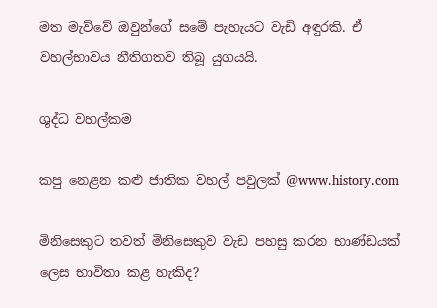මත මැව්වේ ඔවුන්ගේ සමේ පැහැයට වැඩි අඳුරකි. ඒ වහල්භාවය නීතිගතව තිබූ යුගයයි.

ශුද්ධ වහල්කම

කපු නෙළන කළු ජාතික වහල් පවුලක් @www.history.com

මිනිසෙකුට තවත් මිනිසෙකුව වැඩ පහසු කරන භාණ්ඩයක් ලෙස භාවිතා කළ හැකිද?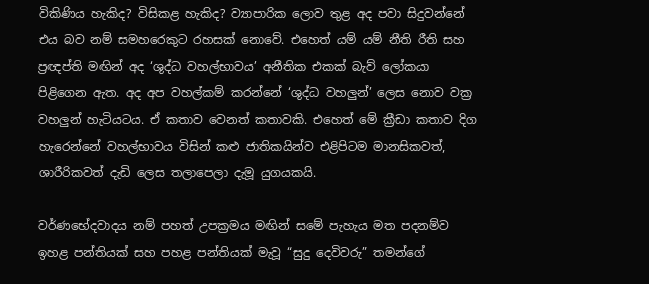විකිණිය හැකිද? විසිකළ හැකිද? ව්‍යාපාරික ලොව තුළ අද පවා සිදුවන්නේ එය බව නම් සමහරෙකුට රහසක් නොවේ. එහෙත් යම් යම් නීති රීති සහ ප්‍රඥප්ති මඟින් අද ‘ශුද්ධ වහල්භාවය’ අනීතික එකක් බැව් ලෝකයා පිළිගෙන ඇත. අද අප වහල්කම් කරන්නේ ‘ශුද්ධ වහලුන්’ ලෙස නොව වක්‍ර වහලුන් හැටියටය. ඒ කතාව වෙනත් කතාවකි. එහෙත් මේ ක්‍රීඩා කතාව දිග හැරෙන්නේ වහල්භාවය විසින් කළු ජාතිකයින්ව එළිපිටම මානසිකවත්, ශාරීරිකවත් දැඩි ලෙස තලාපෙලා දැමූ යුගයකයි.

වර්ණභේදවාදය නම් පහත් උපක්‍රමය මඟින් සමේ පැහැය මත පදනම්ව ඉහළ පන්තියක් සහ පහළ පන්තියක් මැවූ “සුදු දෙවිවරු” තමන්ගේ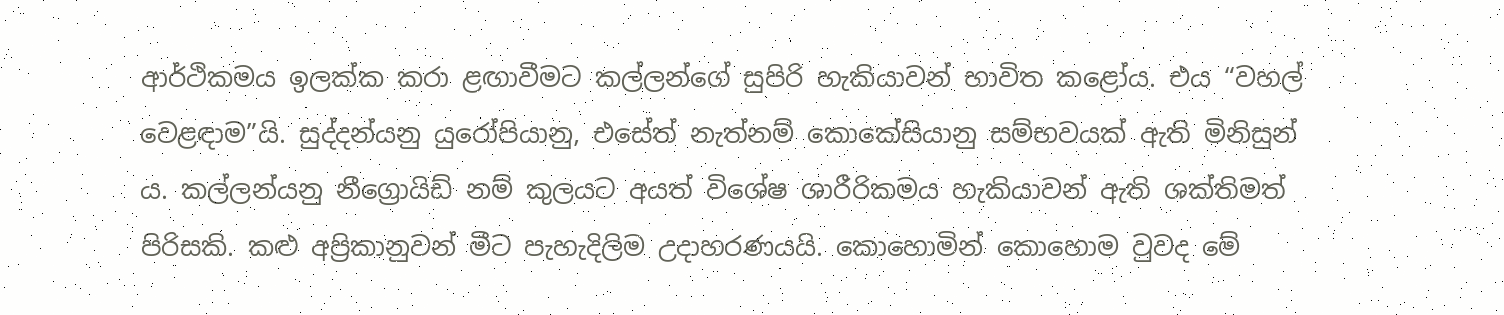ආර්ථිකමය ඉලක්ක කරා ළඟාවීමට කල්ලන්ගේ සුපිරි හැකියාවන් භාවිත කළෝය. එය “වහල් වෙළඳාම”යි. සුද්දන්යනු යුරෝපියානු, එසේත් නැත්නම් කොකේසියානු සම්භවයක් ඇති මිනිසුන් ය. කල්ලන්යනු නීග්‍රොයිඩ් නම් කුලයට අයත් විශේෂ ශාරීරිකමය හැකියාවන් ඇති ශක්තිමත් පිරිසකි. කළු අප්‍රිකානුවන් මීට පැහැදිලිම උදාහරණයයි. කොහොමින් කොහොම වුවද මේ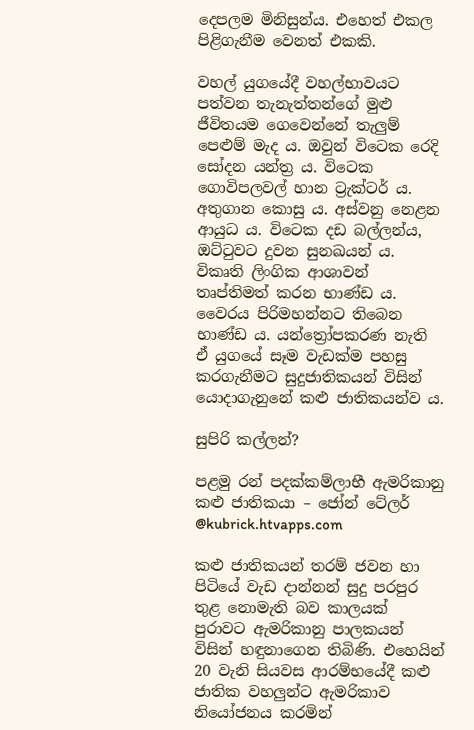දෙපලම මිනිසුන්ය. එහෙත් එකල පිළිගැනීම වෙනත් එකකි.

වහල් යුගයේදී වහල්භාවයට පත්වන තැනැත්තන්ගේ මුළු ජීවිතයම ගෙවෙන්නේ තැලුම් පෙළුම් මැද ය. ඔවුන් විටෙක රෙදි සෝදන යන්ත්‍ර ය. විටෙක ගොවිපලවල් හාන ට්‍රැක්ටර් ය. අතුගාන කොසු ය. අස්වනු නෙළන ආයුධ ය. විටෙක දඩ බල්ලන්ය, ඔට්ටුවට දුවන සුනඛයන් ය. විකෘති ලිංගික ආශාවන් තෘප්තිමත් කරන භාණ්ඩ ය. වෛරය පිරිමහන්නට තිබෙන භාණ්ඩ ය. යන්ත්‍රෝපකරණ නැති ඒ යුගයේ සෑම වැඩක්ම පහසු කරගැනීමට සුදුජාතිකයන් විසින් යොදාගැනුනේ කළු ජාතිකයන්ව ය.

සුපිරි කල්ලන්?

පළමු රන් පදක්කම්ලාභී ඇමරිකානු කළු ජාතිකයා – ජෝන් ටේලර් @kubrick.htvapps.com

කළු ජාතිකයන් තරම් ජවන හා පිටියේ වැඩ දාන්නන් සුදු පරපුර තුළ නොමැති බව කාලයක් පුරාවට ඇමරිකානු පාලකයන් විසින් හඳුනාගෙන තිබිණි. එහෙයින් 20 වැනි සියවස ආරම්භයේදී කළු ජාතික වහලුන්ට ඇමරිකාව නියෝජනය කරමින්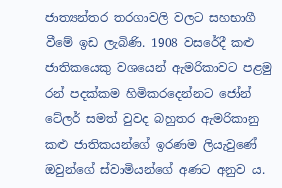ජාත්‍යන්තර තරගාවලි වලට සහභාගී වීමේ ඉඩ ලැබිණි. 1908 වසරේදී කළු ජාතිකයෙකු වශයෙන් ඇමරිකාවට පළමු රන් පදක්කම හිමිකරදෙන්නට ජෝන් ටේලර් සමත් වුවද බහුතර ඇමරිකානු කළු ජාතිකයන්ගේ ඉරණම ලියැවුණේ ඔවුන්ගේ ස්වාමියන්ගේ අණට අනුව ය.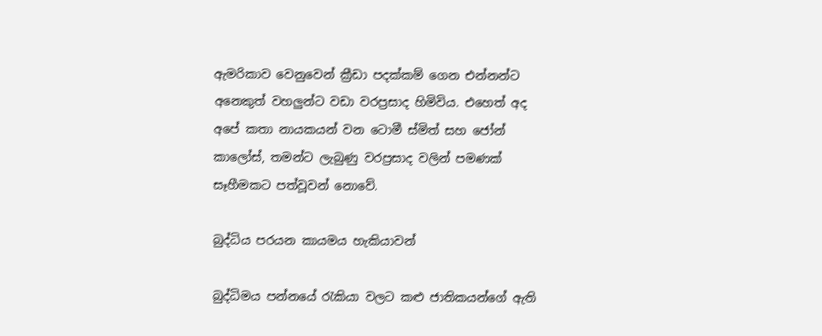ඇමරිකාව වෙනුවෙන් ක්‍රීඩා පදක්කම් ගෙන එන්නන්ට අනෙකුත් වහලුන්ට වඩා වරප්‍රසාද හිමිවිය. එහෙත් අද අපේ කතා නායකයන් වන ටොමී ස්මිත් සහ ජෝන් කාලෝස්, තමන්ට ලැබුණු වරප්‍රසාද වලින් පමණක් සෑහීමකට පත්වූවන් නොවේ.

බුද්ධිය පරයන කායමය හැකියාවන්

බුද්ධිමය පන්නයේ රැකියා වලට කළු ජාතිකයන්ගේ ඇති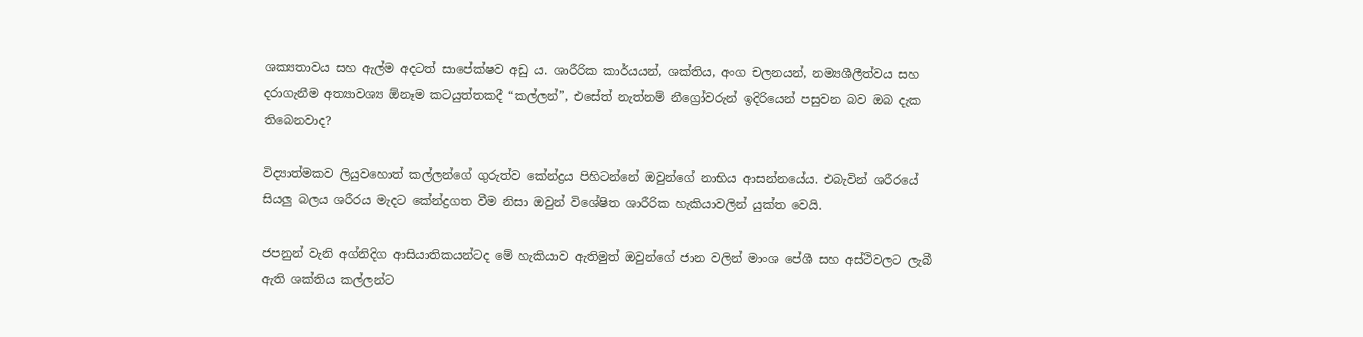ශක්‍යතාවය සහ ඇල්ම අදටත් සාපේක්ෂව අඩු ය. ශාරීරික කාර්යයන්, ශක්තිය, අංග චලනයන්, නම්‍යශීලීත්වය සහ දරාගැනීම අත්‍යාවශ්‍ය ඕනෑම කටයුත්තකදී “කල්ලන්”, එසේත් නැත්නම් නීග්‍රෝවරුන් ඉදිරියෙන් පසුවන බව ඔබ දැක තිබෙනවාද?

විද්‍යාත්මකව ලියුවහොත් කල්ලන්ගේ ගුරුත්ව කේන්ද්‍රය පිහිටන්නේ ඔවුන්ගේ නාභිය ආසන්නයේය. එබැවින් ශරීරයේ සියලු බලය ශරීරය මැදට කේන්ද්‍රගත වීම නිසා ඔවුන් විශේෂිත ශාරීරික හැකියාවලින් යුක්ත වෙයි.

ජපනුන් වැනි අග්නිදිග ආසියාතිකයන්ටද මේ හැකියාව ඇතිමුත් ඔවුන්ගේ ජාන වලින් මාංශ පේශී සහ අස්ථිවලට ලැබී ඇති ශක්තිය කල්ලන්ට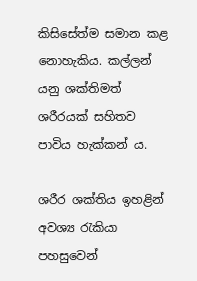කිසිසේත්ම සමාන කළ නොහැකිය. කල්ලන් යනු ශක්තිමත් ශරීරයක් සහිතව පාවිය හැක්කන් ය.

ශරීර ශක්තිය ඉහළින් අවශ්‍ය රැකියා පහසුවෙන්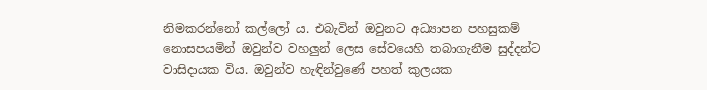නිමකරන්නෝ කල්ලෝ ය. එබැවින් ඔවුනට අධ්‍යාපන පහසුකම් නොසපයමින් ඔවුන්ව වහලුන් ලෙස සේවයෙහි තබාගැනීම සුද්දන්ට වාසිදායක විය. ඔවුන්ව හැඳින්වුණේ පහත් කුලයක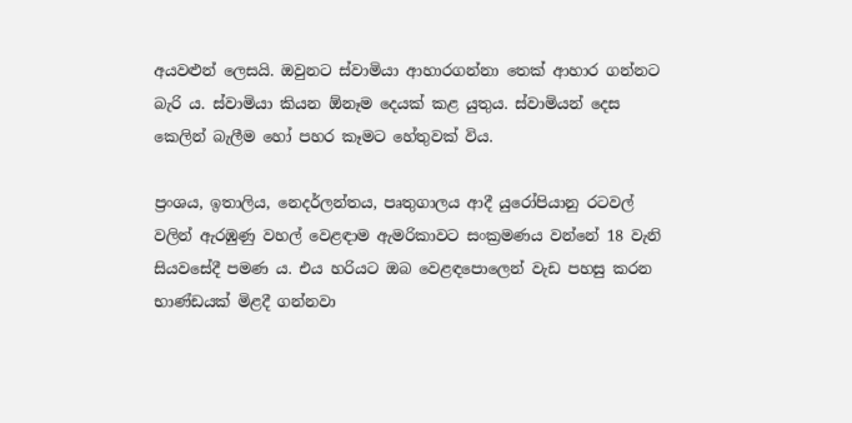අයවළුන් ලෙසයි. ඔවුනට ස්වාමියා ආහාරගන්නා තෙක් ආහාර ගන්නට බැරි ය. ස්වාමියා කියන ඕනෑම දෙයක් කළ යුතුය. ස්වාමියන් දෙස කෙලින් බැලීම හෝ පහර කෑමට හේතුවක් විය.

ප්‍රංශය, ඉතාලිය, නෙදර්ලන්තය, පෘතුගාලය ආදී යුරෝපියානු රටවල් වලින් ඇරඹුණු වහල් වෙළඳාම ඇමරිකාවට සංක්‍රමණය වන්නේ 18 වැනි සියවසේදී පමණ ය. එය හරියට ඔබ වෙළඳපොලෙන් වැඩ පහසු කරන භාණ්ඩයක් මිළදී ගන්නවා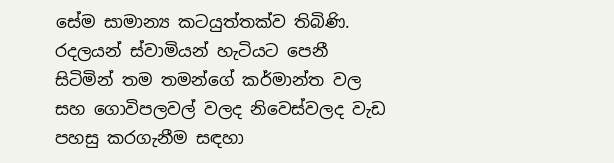සේම සාමාන්‍ය කටයුත්තක්ව තිබිණි. රදලයන් ස්වාමියන් හැටියට පෙනී සිටිමින් තම තමන්ගේ කර්මාන්ත වල සහ ගොවිපලවල් වලද නිවෙස්වලද වැඩ පහසු කරගැනීම සඳහා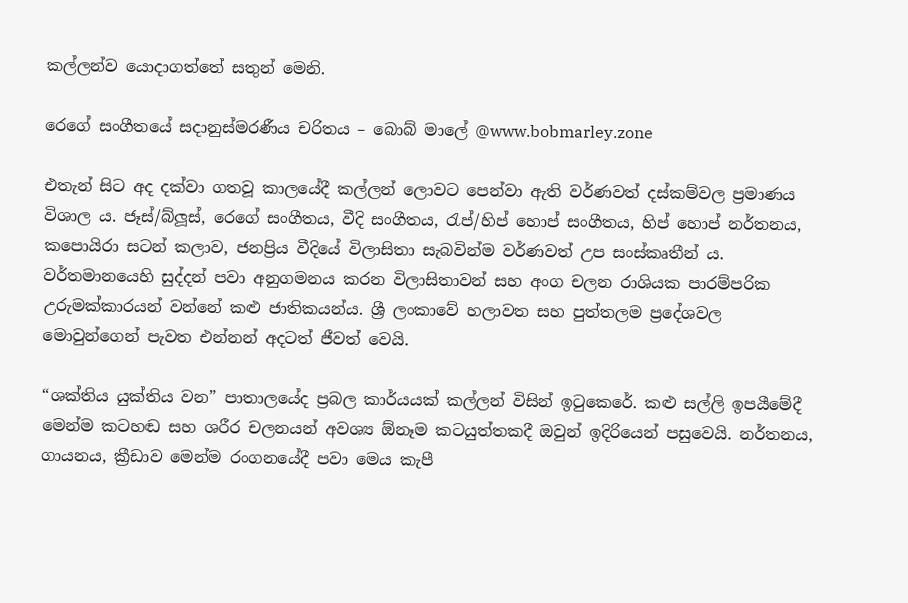කල්ලන්ව යොදාගත්තේ සතුන් මෙනි.

රෙගේ සංගීතයේ සදානුස්මරණීය චරිතය – බොබ් මාලේ @www.bobmarley.zone

එතැන් සිට අද දක්වා ගතවූ කාලයේදී කල්ලන් ලොවට පෙන්වා ඇති වර්ණවත් දස්කම්වල ප්‍රමාණය විශාල ය. ජෑස්/බ්ලූස්, රෙගේ සංගීතය, වීදි සංගීතය, රැප්/හිප් හොප් සංගීතය, හිප් හොප් නර්තනය, කපොයිරා සටන් කලාව, ජනප්‍රිය වීදියේ විලාසිතා සැබවින්ම වර්ණවත් උප සංස්කෘතීන් ය. වර්තමානයෙහි සුද්දන් පවා අනුගමනය කරන විලාසිතාවන් සහ අංග චලන රාශියක පාරම්පරික උරුමක්කාරයන් වන්නේ කළු ජාතිකයන්ය. ශ්‍රී ලංකාවේ හලාවත සහ පුත්තලම ප්‍රදේශවල මොවුන්ගෙන් පැවත එන්නන් අදටත් ජීවත් වෙයි.

“ශක්තිය යුක්තිය වන” පාතාලයේද ප්‍රබල කාර්යයක් කල්ලන් විසින් ඉටුකෙරේ. කළු සල්ලි ඉපයීමේදී මෙන්ම කටහඬ සහ ශරීර චලනයන් අවශ්‍ය ඕනෑම කටයුත්තකදී ඔවුන් ඉදිරියෙන් පසුවෙයි. නර්තනය, ගායනය, ක්‍රීඩාව මෙන්ම රංගනයේදී පවා මෙය කැපී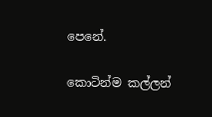පෙනේ.

කොටින්ම කල්ලන්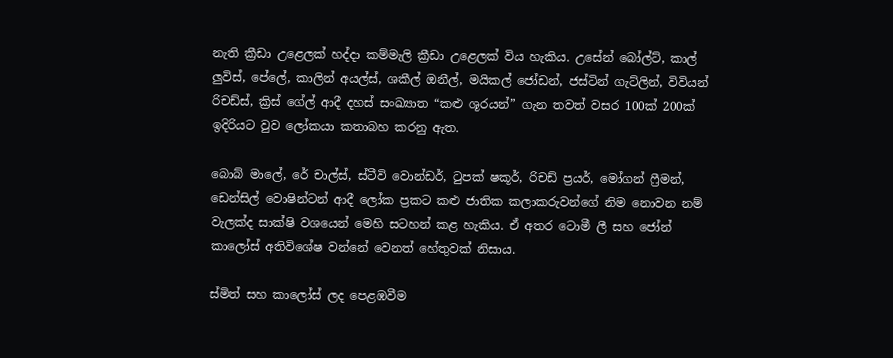නැති ක්‍රීඩා උළෙලක් හද්දා කම්මැලි ක්‍රීඩා උළෙලක් විය හැකිය. උසේන් බෝල්ට්, කාල් ලුවිස්, පේලේ, කාලින් අයල්ස්, ශකීල් ඔනීල්, මයිකල් ජෝඩන්, ජස්ටින් ගැට්ලින්, විවියන් රිචඩ්ස්, ක්‍රිස් ගේල් ආදී දහස් සංඛ්‍යාත “කළු ශූරයන්” ගැන තවත් වසර 100ක් 200ක් ඉදිරියට වුව ලෝකයා කතාබහ කරනු ඇත.

බොබ් මාලේ, රේ චාල්ස්, ස්ටීවි වොන්ඩර්, ටුපක් ෂකූර්, රිචඩ් ප්‍රයර්, මෝගන් ෆ්‍රීමන්, ඩෙන්සිල් වොෂින්ටන් ආදී ලෝක ප්‍රකට කළු ජාතික කලාකරුවන්ගේ නිම නොවන නම් වැලක්ද සාක්ෂි වශයෙන් මෙහි සටහන් කළ හැකිය. ඒ අතර ටොමී ලී සහ ජෝන් කාලෝස් අතිවිශේෂ වන්නේ වෙනත් හේතුවක් නිසාය.

ස්මිත් සහ කාලෝස් ලද පෙළඹවීම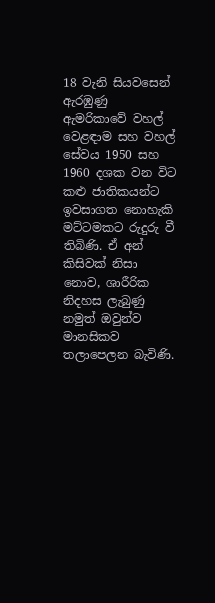18 වැනි සියවසෙන් ඇරඹුණු ඇමරිකාවේ වහල් වෙළඳාම සහ වහල් සේවය 1950 සහ 1960 දශක වන විට කළු ජාතිකයන්ට ඉවසාගත නොහැකි මට්ටමකට රුදුරු වී තිබිණි. ඒ අන් කිසිවක් නිසා නොව, ශාරීරික නිදහස ලැබුණු නමුත් ඔවුන්ව මානසිකව තලාපෙලන බැවිණි.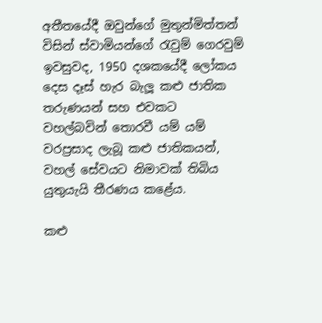අතීතයේදී ඔවුන්ගේ මුතුන්මිත්තන් විසින් ස්වාමියන්ගේ රැවුම් ගෙරවුම් ඉවසුවද, 1950 දශකයේදී ලෝකය දෙස දෑස් හැර බැලූ කළු ජාතික තරුණයන් සහ එවකට වහල්බවින් තොරවී යම් යම්  වරප්‍රසාද ලැබූ කළු ජාතිකයන්, වහල් සේවයට නිමාවක් තිබිය යුතුයැයි තීරණය කළේය.

කළු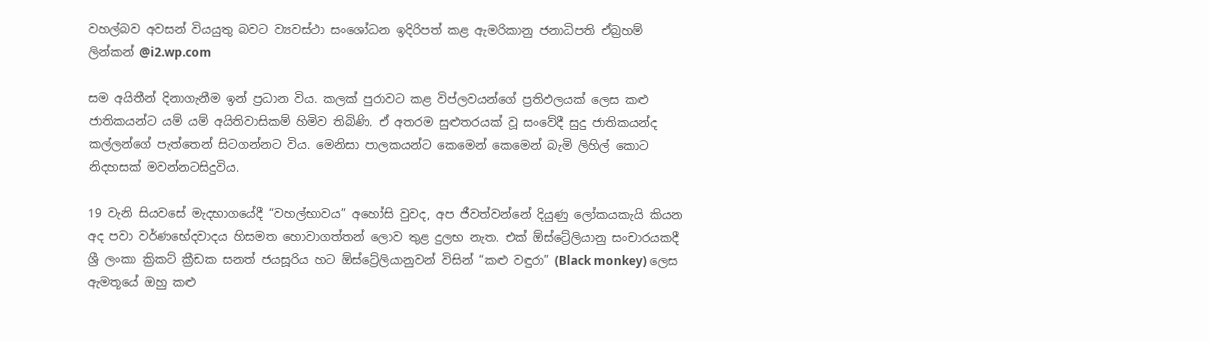වහල්බව අවසන් වියයුතු බවට ව්‍යවස්ථා සංශෝධන ඉදිරිපත් කළ ඇමරිකානු ජනාධිපති ඒබ්‍රහම් ලින්කන් @i2.wp.com

සම අයිතීන් දිනාගැනීම ඉන් ප්‍රධාන විය. කලක් පුරාවට කළ විප්ලවයන්ගේ ප්‍රතිඵලයක් ලෙස කළු ජාතිකයන්ට යම් යම් අයිතිවාසිකම් හිමිව තිබිණි. ඒ අතරම සුළුතරයක් වූ සංවේදී සුදු ජාතිකයන්ද කල්ලන්ගේ පැත්තෙන් සිටගන්නට විය. මෙනිසා පාලකයන්ට කෙමෙන් කෙමෙන් බැමි ලිහිල් කොට නිදහසක් මවන්නටසිදුවිය.

19 වැනි සියවසේ මැදභාගයේදී “වහල්භාවය” අහෝසි වුවද, අප ජීවත්වන්නේ දියුණු ලෝකයකැයි කියන අද පවා වර්ණභේදවාදය හිසමත හොවාගත්තන් ලොව තුළ දුලභ නැත. එක් ඕස්ට්‍රේලියානු සංචාරයකදී ශ්‍රී ලංකා ක්‍රිකට් ක්‍රීඩක සනත් ජයසූරිය හට ඕස්ට්‍රේලියානුවන් විසින් “කළු වඳුරා” (Black monkey) ලෙස ඇමතූයේ ඔහු කළු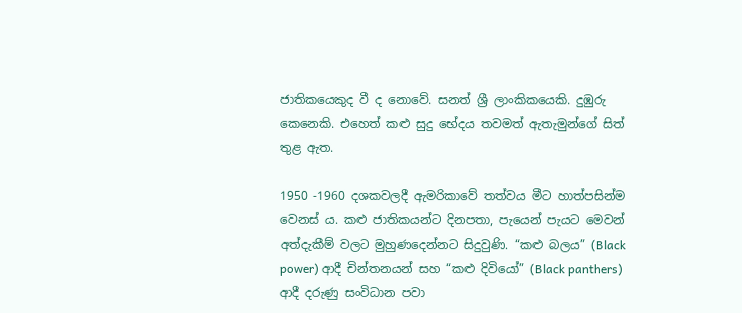ජාතිකයෙකුද වී ද නොවේ. සනත් ශ්‍රී ලාංකිකයෙකි. දුඹුරු කෙනෙකි. එහෙත් කළු සුදු භේදය තවමත් ඇතැමුන්ගේ සිත් තුළ ඇත.

1950 -1960 දශකවලදී ඇමරිකාවේ තත්වය මීට හාත්පසින්ම වෙනස් ය. කළු ජාතිකයන්ට දිනපතා, පැයෙන් පැයට මෙවන් අත්දැකීම් වලට මුහුණදෙන්නට සිදුවුණි. “කළු බලය” (Black power) ආදී චින්තනයන් සහ “කළු දිවියෝ” (Black panthers) ආදී දරුණු සංවිධාන පවා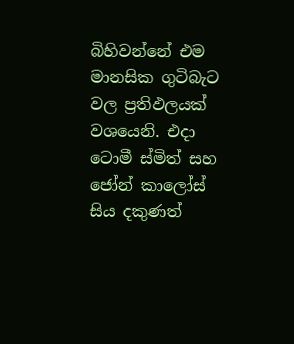බිහිවන්නේ එම මානසික ගුටිබැට වල ප්‍රතිඵලයක් වශයෙනි. එදා ටොමී ස්මිත් සහ ජෝන් කාලෝස් සිය දකුණත්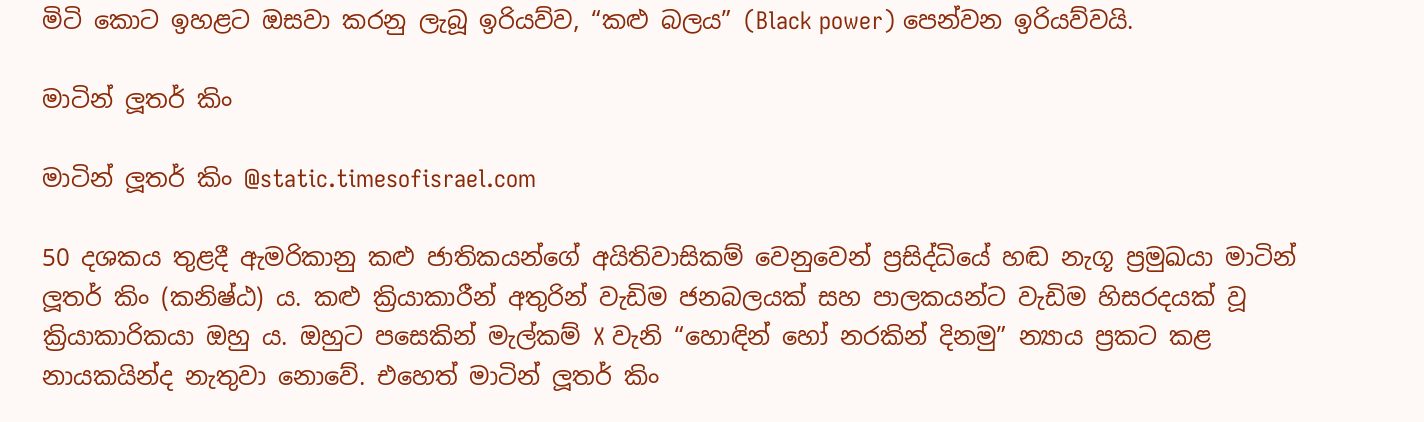මිටි කොට ඉහළට ඔසවා කරනු ලැබූ ඉරියව්ව, “කළු බලය” (Black power) පෙන්වන ඉරියව්වයි.

මාටින් ලූතර් කිං

මාටින් ලූතර් කිං @static.timesofisrael.com

50 දශකය තුළදී ඇමරිකානු කළු ජාතිකයන්ගේ අයිතිවාසිකම් වෙනුවෙන් ප්‍රසිද්ධියේ හඬ නැගූ ප්‍රමුඛයා මාටින් ලූතර් කිං (කනිෂ්ඨ) ය. කළු ක්‍රියාකාරීන් අතුරින් වැඩිම ජනබලයක් සහ පාලකයන්ට වැඩිම හිසරදයක් වූ ක්‍රියාකාරිකයා ඔහු ය. ඔහුට පසෙකින් මැල්කම් X වැනි “හොඳින් හෝ නරකින් දිනමු” න්‍යාය ප්‍රකට කළ නායකයින්ද නැතුවා නොවේ. එහෙත් මාටින් ලූතර් කිං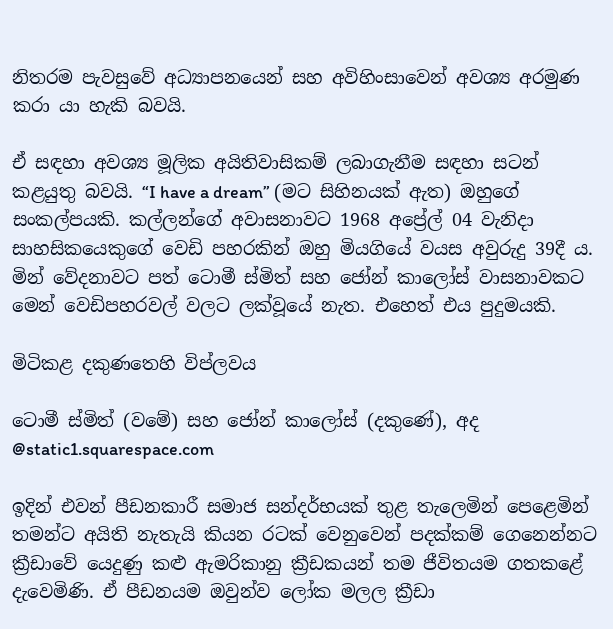නිතරම පැවසුවේ අධ්‍යාපනයෙන් සහ අවිහිංසාවෙන් අවශ්‍ය අරමුණ කරා යා හැකි බවයි.

ඒ සඳහා අවශ්‍ය මූලික අයිතිවාසිකම් ලබාගැනීම සඳහා සටන් කළයුතු බවයි. “I have a dream” (මට සිහිනයක් ඇත) ඔහුගේ සංකල්පයකි. කල්ලන්ගේ අවාසනාවට 1968 අප්‍රේල් 04 වැනිදා සාහසිකයෙකුගේ වෙඩි පහරකින් ඔහු මියගියේ වයස අවුරුදු 39දී ය. මින් වේදනාවට පත් ටොමී ස්මිත් සහ ජෝන් කාලෝස් වාසනාවකට මෙන් වෙඩිපහරවල් වලට ලක්වූයේ නැත. එහෙත් එය පුදුමයකි.

මිටිකළ දකුණතෙහි විප්ලවය

ටොමී ස්මිත් (වමේ) සහ ජෝන් කාලෝස් (දකුණේ), අද @static1.squarespace.com

ඉදින් එවන් පීඩනකාරී සමාජ සන්දර්භයක් තුළ තැලෙමින් පෙළෙමින් තමන්ට අයිති නැතැයි කියන රටක් වෙනුවෙන් පදක්කම් ගෙනෙන්නට ක්‍රීඩාවේ යෙදුණු කළු ඇමරිකානු ක්‍රීඩකයන් තම ජීවිතයම ගතකළේ දැවෙමිණි. ඒ පීඩනයම ඔවුන්ව ලෝක මලල ක්‍රීඩා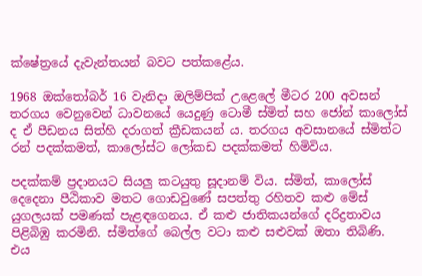ක්ෂේත්‍රයේ දැවැන්තයන් බවට පත්කළේය.

1968 ඔක්තෝබර් 16 වැනිදා ඔලිම්පික් උළෙලේ මීටර 200 අවසන් තරගය වෙනුවෙන් ධාවනයේ යෙදුණු ටොමී ස්මිත් සහ ජෝන් කාලෝස් ද ඒ පීඩනය සිත්හි දරාගත් ක්‍රීඩකයන් ය. තරගය අවසානයේ ස්මිත්ට රන් පදක්කමත්, කාලෝස්ට ලෝකඩ පදක්කමත් හිමිවිය.

පදක්කම් ප්‍රදානයට සියලු කටයුතු සූදානම් විය. ස්මිත්, කාලෝස් දෙදෙනා පීඨිකාව මතට ගොඩවුණේ සපත්තු රහිතව කළු මේස් යුගලයක් පමණක් පැළඳගෙනය. ඒ කළු ජාතිකයන්ගේ දරිද්‍රතාවය පිළිබිඹු කරමිනි. ස්මිත්ගේ බෙල්ල වටා කළු සළුවක් ඔතා තිබිණි. එය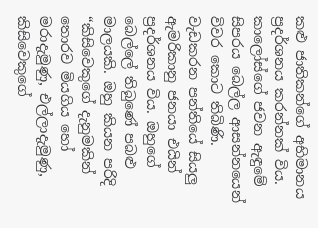කළු ජාතිකන්ගේ අභිමානය ප්‍රදර්ශනය කරන්නක් විය. කාලෝස්ගේ ජවන ඇඳුමේ සිපරය බෙල්ල ආසන්නයෙන් විවර කොට තිබිණි. වැඩකරන පන්තියේ සියලු ඇමරිකානු ජනයා එයින් ප්‍රදර්ශනය විය. ඔහුගේ බෙල්ලේ තිබුණේ පබළු මාලයකි. ඔහු කියන පරිදි “කිසිවෙකුගේ දැනුමකින් තොරව මියගිය හෝ මරාදැමුණු, එල්ලාදැමුණු, කිසිවෙකුගේ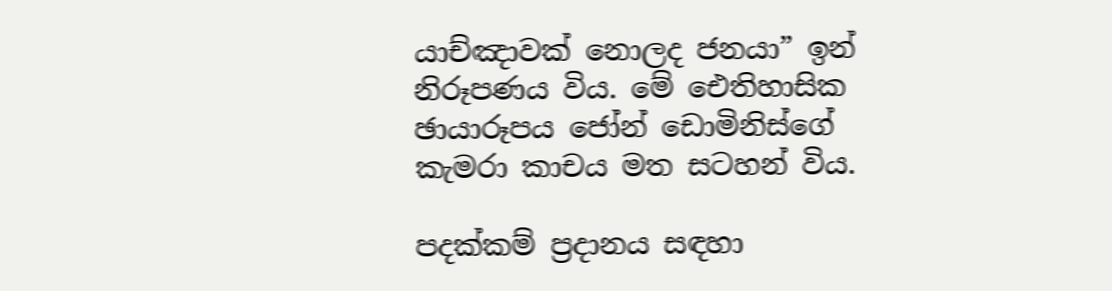යාච්ඤාවක් නොලද ජනයා” ඉන්  නිරූපණය විය. මේ ඓතිහාසික ඡායාරූපය ජෝන් ඩොමිනිස්ගේ කැමරා කාචය මත සටහන් විය.

පදක්කම් ප්‍රදානය සඳහා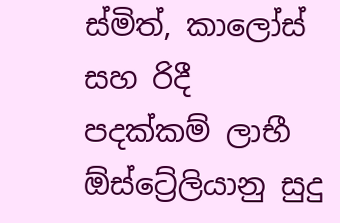ස්මිත්, කාලෝස් සහ රිදී පදක්කම් ලාභී ඕස්ට්‍රේලියානු සුදු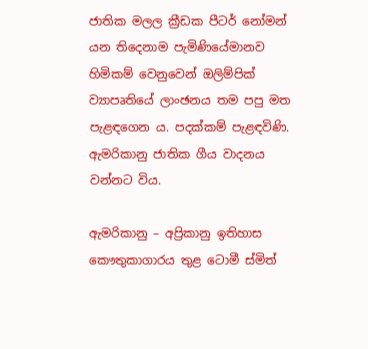ජාතික මලල ක්‍රීඩක පීටර් නෝමන් යන තිදෙනාම පැමිණියේමානව හිමිකම් වෙනුවෙන් ඔලිම්පික් ව්‍යාපෘතියේ ලාංඡනය තම පපු මත පැළඳගෙන ය. පදක්කම් පැළඳවිණි. ඇමරිකානු ජාතික ගීය වාදනය වන්නට විය.

ඇමරිකානු – අප්‍රිකානු ඉතිහාස කෞතුකාගාරය තුළ ටොමී ස්මිත්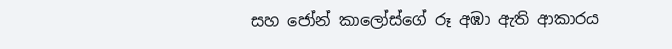සහ ජෝන් කාලෝස්ගේ රූ අඹා ඇති ආකාරය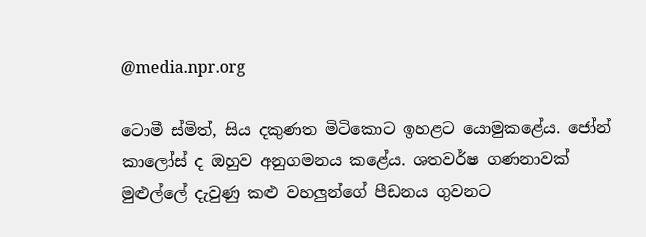@media.npr.org

ටොමී ස්මිත්, සිය දකුණත මිටිකොට ඉහළට යොමුකළේය. ජෝන් කාලෝස් ද ඔහුව අනුගමනය කළේය. ශතවර්ෂ ගණනාවක් මුළුල්ලේ දැවුණු කළු වහලුන්ගේ පීඩනය ගුවනට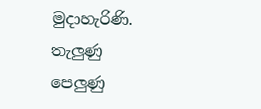මුදාහැරිණි. තැලුණු පෙලුණු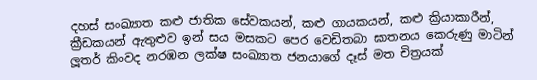දහස් සංඛ්‍යාත කළු ජාතික සේවකයන්, කළු ගායකයන්, කළු ක්‍රියාකාරීන්, ක්‍රීඩකයන් ඇතුළුව ඉන් සය මසකට පෙර වෙඩිතබා ඝාතනය කෙරුණු මාටින් ලූතර් කිංවද නරඹන ලක්ෂ සංඛ්‍යාත ජනයාගේ දෑස් මත චිත්‍රයක්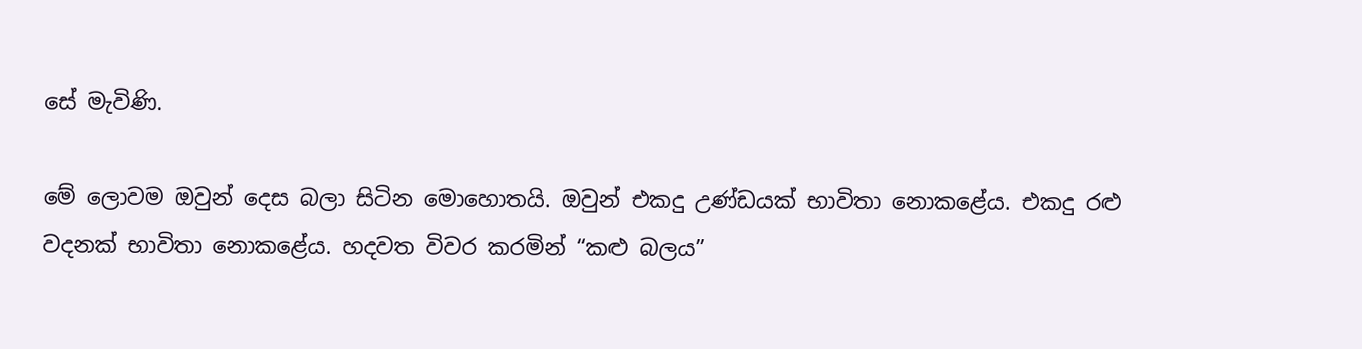සේ මැවිණි.

මේ ලොවම ඔවුන් දෙස බලා සිටින මොහොතයි. ඔවුන් එකදු උණ්ඩයක් භාවිතා නොකළේය. එකදු රළු වදනක් භාවිතා නොකළේය. හදවත විවර කරමින් “කළු බලය”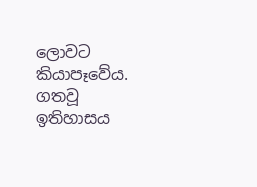ලොවට කියාපෑවේය. ගතවූ ඉතිහාසය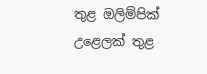තුළ ඔලිම්පික් උළෙලක් තුළ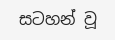සටහන් වූ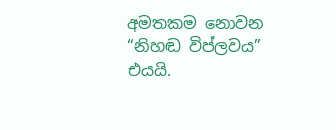අමතකම නොවන “නිහඬ විප්ලවය” එයයි.